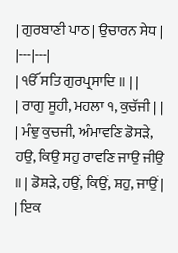| ਗੁਰਬਾਣੀ ਪਾਠ | ਉਚਾਰਨ ਸੇਧ |
|---|---|
| ੴ ਸਤਿ ਗੁਰਪ੍ਰਸਾਦਿ ॥ | |
| ਰਾਗੁ ਸੂਹੀ, ਮਹਲਾ ੧, ਕੁਚੱਜੀ | |
| ਮੰਞੁ ਕੁਚਜੀ, ਅੰਮਾਵਣਿ ਡੋਸੜੇ, ਹਉ, ਕਿਉ ਸਹੁ ਰਾਵਣਿ ਜਾਉ ਜੀਉ ॥ | ਡੋਸ਼ੜੇ, ਹਉਂ, ਕਿਉਂ, ਸ਼ਹੁ, ਜਾਉਂ |
| ਇਕ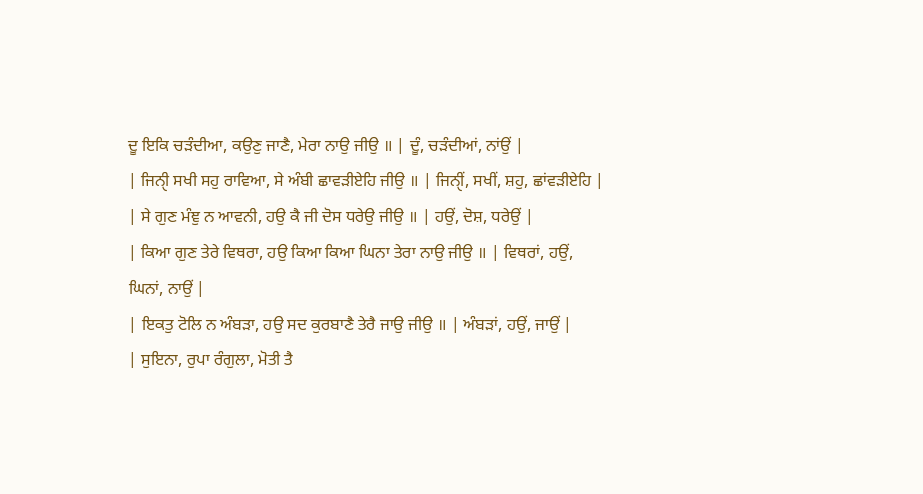ਦੂ ਇਕਿ ਚੜੰਦੀਆ, ਕਉਣੁ ਜਾਣੈ, ਮੇਰਾ ਨਾਉ ਜੀਉ ॥ | ਦੂੰ, ਚੜੰਦੀਆਂ, ਨਾਂਉਂ |
| ਜਿਨੑੀ ਸਖੀ ਸਹੁ ਰਾਵਿਆ, ਸੇ ਅੰਬੀ ਛਾਵੜੀਏਹਿ ਜੀਉ ॥ | ਜਿਨੑੀਂ, ਸਖੀਂ, ਸ਼ਹੁ, ਛਾਂਵੜੀਏਹਿ |
| ਸੇ ਗੁਣ ਮੰਞੁ ਨ ਆਵਨੀ, ਹਉ ਕੈ ਜੀ ਦੋਸ ਧਰੇਉ ਜੀਉ ॥ | ਹਉਂ, ਦੋਸ਼, ਧਰੇਉਂ |
| ਕਿਆ ਗੁਣ ਤੇਰੇ ਵਿਥਰਾ, ਹਉ ਕਿਆ ਕਿਆ ਘਿਨਾ ਤੇਰਾ ਨਾਉ ਜੀਉ ॥ | ਵਿਥਰਾਂ, ਹਉਂ, ਘਿਨਾਂ, ਨਾਉਂ |
| ਇਕਤੁ ਟੋਲਿ ਨ ਅੰਬੜਾ, ਹਉ ਸਦ ਕੁਰਬਾਣੈ ਤੇਰੈ ਜਾਉ ਜੀਉ ॥ | ਅੰਬੜਾਂ, ਹਉਂ, ਜਾਉਂ |
| ਸੁਇਨਾ, ਰੁਪਾ ਰੰਗੁਲਾ, ਮੋਤੀ ਤੈ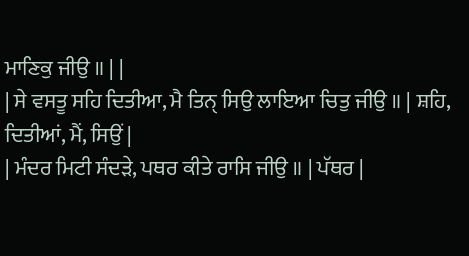ਮਾਣਿਕੁ ਜੀਉ ॥ | |
| ਸੇ ਵਸਤੂ ਸਹਿ ਦਿਤੀਆ, ਮੈ ਤਿਨੑ ਸਿਉ ਲਾਇਆ ਚਿਤੁ ਜੀਉ ॥ | ਸ਼ਹਿ, ਦਿਤੀਆਂ, ਮੈਂ, ਸਿਉਂ |
| ਮੰਦਰ ਮਿਟੀ ਸੰਦੜੇ, ਪਥਰ ਕੀਤੇ ਰਾਸਿ ਜੀਉ ॥ | ਪੱਥਰ |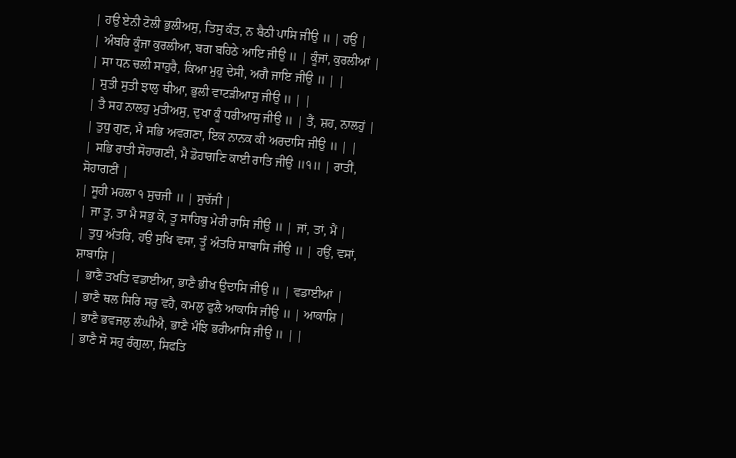| ਹਉ ਏਨੀ ਟੋਲੀ ਭੁਲੀਅਸੁ, ਤਿਸੁ ਕੰਤ, ਨ ਬੈਠੀ ਪਾਸਿ ਜੀਉ ॥ | ਹਉਂ |
| ਅੰਬਰਿ ਕੂੰਜਾ ਕੁਰਲੀਆ, ਬਗ ਬਹਿਠੇ ਆਇ ਜੀਉ ॥ | ਕੂੰਜਾਂ, ਕੁਰਲੀਆਂ |
| ਸਾ ਧਨ ਚਲੀ ਸਾਹੁਰੈ, ਕਿਆ ਮੁਹੁ ਦੇਸੀ, ਅਗੈ ਜਾਇ ਜੀਉ ॥ | |
| ਸੁਤੀ ਸੁਤੀ ਝਾਲੁ ਥੀਆ, ਭੁਲੀ ਵਾਟੜੀਆਸੁ ਜੀਉ ॥ | |
| ਤੈ ਸਹ ਨਾਲਹੁ ਮੁਤੀਅਸੁ, ਦੁਖਾ ਕੂੰ ਧਰੀਆਸੁ ਜੀਉ ॥ | ਤੈਂ, ਸ਼ਹ, ਨਾਲਹੁਂ |
| ਤੁਧੁ ਗੁਣ, ਮੈ ਸਭਿ ਅਵਗਣਾ, ਇਕ ਨਾਨਕ ਕੀ ਅਰਦਾਸਿ ਜੀਉ ॥ | |
| ਸਭਿ ਰਾਤੀ ਸੋਹਾਗਣੀ, ਮੈ ਡੋਹਾਗਣਿ ਕਾਈ ਰਾਤਿ ਜੀਉ ॥੧॥ | ਰਾਤੀਂ, ਸੋਹਾਗਣੀਂ |
| ਸੂਹੀ ਮਹਲਾ ੧ ਸੁਚਜੀ ॥ | ਸੁਚੱਜੀ |
| ਜਾ ਤੂ, ਤਾ ਮੈ ਸਭੁ ਕੋ, ਤੂ ਸਾਹਿਬੁ ਮੇਰੀ ਰਾਸਿ ਜੀਉ ॥ | ਜਾਂ, ਤਾਂ, ਮੈਂ |
| ਤੁਧੁ ਅੰਤਰਿ, ਹਉ ਸੁਖਿ ਵਸਾ, ਤੂੰ ਅੰਤਰਿ ਸਾਬਾਸਿ ਜੀਉ ॥ | ਹਉਂ, ਵਸਾਂ, ਸ਼ਾਬਾਸ਼ਿ |
| ਭਾਣੈ ਤਖਤਿ ਵਡਾਈਆ, ਭਾਣੈ ਭੀਖ ਉਦਾਸਿ ਜੀਉ ॥ | ਵਡਾਈਆਂ |
| ਭਾਣੈ ਥਲ ਸਿਰਿ ਸਰੁ ਵਹੈ, ਕਮਲੁ ਫੁਲੈ ਆਕਾਸਿ ਜੀਉ ॥ | ਆਕਾਸ਼ਿ |
| ਭਾਣੈ ਭਵਜਲੁ ਲੰਘੀਐ, ਭਾਣੈ ਮੰਝਿ ਭਰੀਆਸਿ ਜੀਉ ॥ | |
| ਭਾਣੈ ਸੋ ਸਹੁ ਰੰਗੁਲਾ, ਸਿਫਤਿ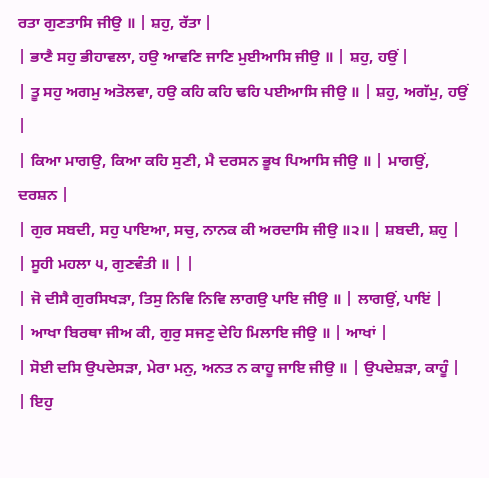ਰਤਾ ਗੁਣਤਾਸਿ ਜੀਉ ॥ | ਸ਼ਹੁ, ਰੱਤਾ |
| ਭਾਣੈ ਸਹੁ ਭੀਹਾਵਲਾ, ਹਉ ਆਵਣਿ ਜਾਣਿ ਮੁਈਆਸਿ ਜੀਉ ॥ | ਸ਼ਹੁ, ਹਉਂ |
| ਤੂ ਸਹੁ ਅਗਮੁ ਅਤੋਲਵਾ, ਹਉ ਕਹਿ ਕਹਿ ਢਹਿ ਪਈਆਸਿ ਜੀਉ ॥ | ਸ਼ਹੁ, ਅਗੱਮੁ, ਹਉਂ |
| ਕਿਆ ਮਾਗਉ, ਕਿਆ ਕਹਿ ਸੁਣੀ, ਮੈ ਦਰਸਨ ਭੂਖ ਪਿਆਸਿ ਜੀਉ ॥ | ਮਾਗਉਂ, ਦਰਸ਼ਨ |
| ਗੁਰ ਸਬਦੀ, ਸਹੁ ਪਾਇਆ, ਸਚੁ, ਨਾਨਕ ਕੀ ਅਰਦਾਸਿ ਜੀਉ ॥੨॥ | ਸ਼ਬਦੀ, ਸ਼ਹੁ |
| ਸੂਹੀ ਮਹਲਾ ੫, ਗੁਣਵੰਤੀ ॥ | |
| ਜੋ ਦੀਸੈ ਗੁਰਸਿਖੜਾ, ਤਿਸੁ ਨਿਵਿ ਨਿਵਿ ਲਾਗਉ ਪਾਇ ਜੀਉ ॥ | ਲਾਗਉਂ, ਪਾਇਂ |
| ਆਖਾ ਬਿਰਥਾ ਜੀਅ ਕੀ, ਗੁਰੁ ਸਜਣੁ ਦੇਹਿ ਮਿਲਾਇ ਜੀਉ ॥ | ਆਖਾਂ |
| ਸੋਈ ਦਸਿ ਉਪਦੇਸੜਾ, ਮੇਰਾ ਮਨੁ, ਅਨਤ ਨ ਕਾਹੂ ਜਾਇ ਜੀਉ ॥ | ਉਪਦੇਸ਼ੜਾ, ਕਾਹੂੰ |
| ਇਹੁ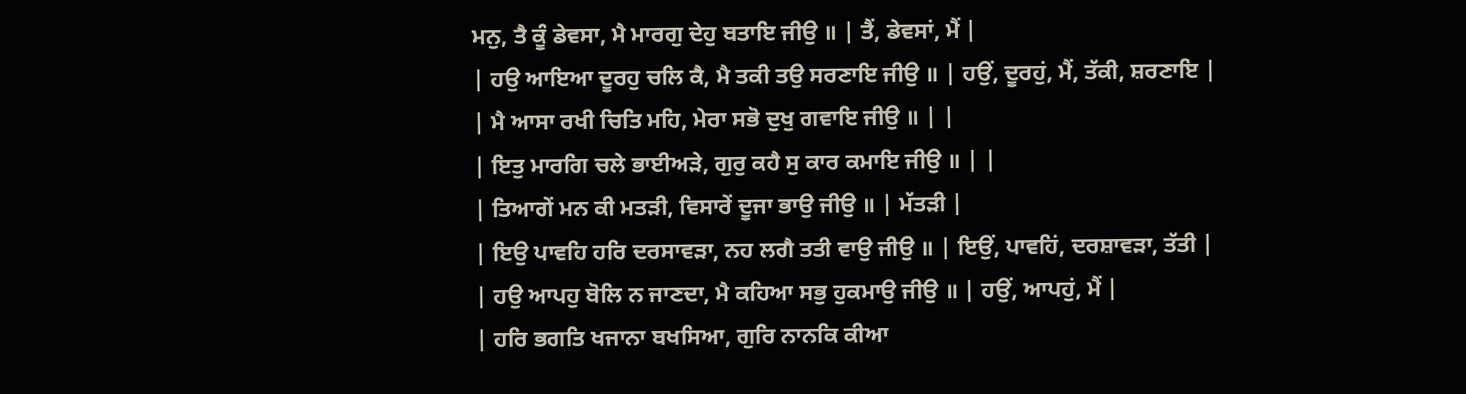ਮਨੁ, ਤੈ ਕੂੰ ਡੇਵਸਾ, ਮੈ ਮਾਰਗੁ ਦੇਹੁ ਬਤਾਇ ਜੀਉ ॥ | ਤੈਂ, ਡੇਵਸਾਂ, ਮੈਂ |
| ਹਉ ਆਇਆ ਦੂਰਹੁ ਚਲਿ ਕੈ, ਮੈ ਤਕੀ ਤਉ ਸਰਣਾਇ ਜੀਉ ॥ | ਹਉਂ, ਦੂਰਹੁਂ, ਮੈਂ, ਤੱਕੀ, ਸ਼ਰਣਾਇ |
| ਮੈ ਆਸਾ ਰਖੀ ਚਿਤਿ ਮਹਿ, ਮੇਰਾ ਸਭੋ ਦੁਖੁ ਗਵਾਇ ਜੀਉ ॥ | |
| ਇਤੁ ਮਾਰਗਿ ਚਲੇ ਭਾਈਅੜੇ, ਗੁਰੁ ਕਹੈ ਸੁ ਕਾਰ ਕਮਾਇ ਜੀਉ ॥ | |
| ਤਿਆਗੇਂ ਮਨ ਕੀ ਮਤੜੀ, ਵਿਸਾਰੇਂ ਦੂਜਾ ਭਾਉ ਜੀਉ ॥ | ਮੱਤੜੀ |
| ਇਉ ਪਾਵਹਿ ਹਰਿ ਦਰਸਾਵੜਾ, ਨਹ ਲਗੈ ਤਤੀ ਵਾਉ ਜੀਉ ॥ | ਇਉਂ, ਪਾਵਹਿਂ, ਦਰਸ਼ਾਵੜਾ, ਤੱਤੀ |
| ਹਉ ਆਪਹੁ ਬੋਲਿ ਨ ਜਾਣਦਾ, ਮੈ ਕਹਿਆ ਸਭੁ ਹੁਕਮਾਉ ਜੀਉ ॥ | ਹਉਂ, ਆਪਹੁਂ, ਮੈਂ |
| ਹਰਿ ਭਗਤਿ ਖਜਾਨਾ ਬਖਸਿਆ, ਗੁਰਿ ਨਾਨਕਿ ਕੀਆ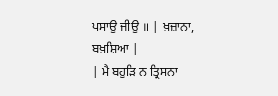ਪਸਾਉ ਜੀਉ ॥ | ਖ਼ਜ਼ਾਨਾ, ਬਖ਼ਸ਼ਿਆ |
| ਮੈ ਬਹੁੜਿ ਨ ਤ੍ਰਿਸਨਾ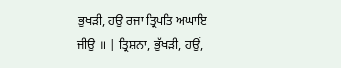ਭੁਖੜੀ, ਹਉ ਰਜਾ ਤ੍ਰਿਪਤਿ ਅਘਾਇ ਜੀਉ ॥ | ਤ੍ਰਿਸ਼ਨਾ, ਭੁੱਖੜੀ, ਹਉਂ,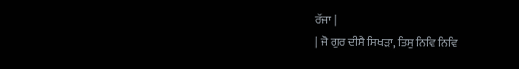ਰੱਜਾ |
| ਜੋ ਗੁਰ ਦੀਸੈ ਸਿਖੜਾ, ਤਿਸੁ ਨਿਵਿ ਨਿਵਿ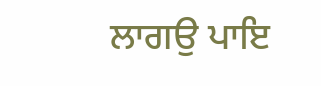ਲਾਗਉ ਪਾਇ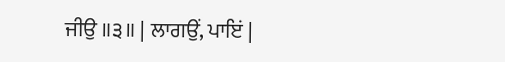ਜੀਉ ॥੩॥ | ਲਾਗਉਂ, ਪਾਇਂ |